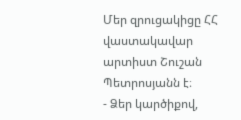Մեր զրուցակիցը ՀՀ վաստակավար արտիստ Շուշան Պետրոսյանն է։
- Ձեր կարծիքով,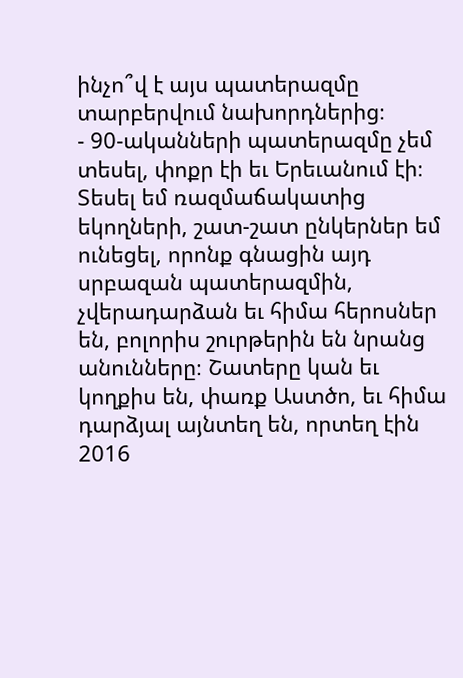ինչո՞վ է այս պատերազմը տարբերվում նախորդներից։
- 90-ականների պատերազմը չեմ տեսել, փոքր էի եւ Երեւանում էի։ Տեսել եմ ռազմաճակատից եկողների, շատ-շատ ընկերներ եմ ունեցել, որոնք գնացին այդ սրբազան պատերազմին, չվերադարձան եւ հիմա հերոսներ են, բոլորիս շուրթերին են նրանց անունները։ Շատերը կան եւ կողքիս են, փառք Աստծո, եւ հիմա դարձյալ այնտեղ են, որտեղ էին 2016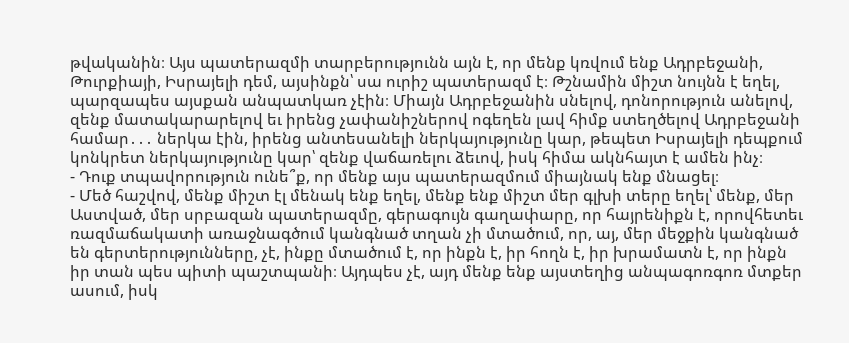թվականին։ Այս պատերազմի տարբերությունն այն է, որ մենք կռվում ենք Ադրբեջանի, Թուրքիայի, Իսրայելի դեմ, այսինքն՝ սա ուրիշ պատերազմ է։ Թշնամին միշտ նույնն է եղել, պարզապես այսքան անպատկառ չէին։ Միայն Ադրբեջանին սնելով, դոնորություն անելով, զենք մատակարարելով եւ իրենց չափանիշներով ոգեղեն լավ հիմք ստեղծելով Ադրբեջանի համար․․․ ներկա էին, իրենց անտեսանելի ներկայությունը կար, թեպետ Իսրայելի դեպքում կոնկրետ ներկայությունը կար՝ զենք վաճառելու ձեւով, իսկ հիմա ակնհայտ է ամեն ինչ։
- Դուք տպավորություն ունե՞ք, որ մենք այս պատերազմում միայնակ ենք մնացել։
- Մեծ հաշվով, մենք միշտ էլ մենակ ենք եղել, մենք ենք միշտ մեր գլխի տերը եղել՝ մենք, մեր Աստված, մեր սրբազան պատերազմը, գերագույն գաղափարը, որ հայրենիքն է, որովհետեւ ռազմաճակատի առաջնագծում կանգնած տղան չի մտածում, որ, այ, մեր մեջքին կանգնած են գերտերությունները, չէ, ինքը մտածում է, որ ինքն է, իր հողն է, իր խրամատն է, որ ինքն իր տան պես պիտի պաշտպանի։ Այդպես չէ, այդ մենք ենք այստեղից անպագոռգոռ մտքեր ասում, իսկ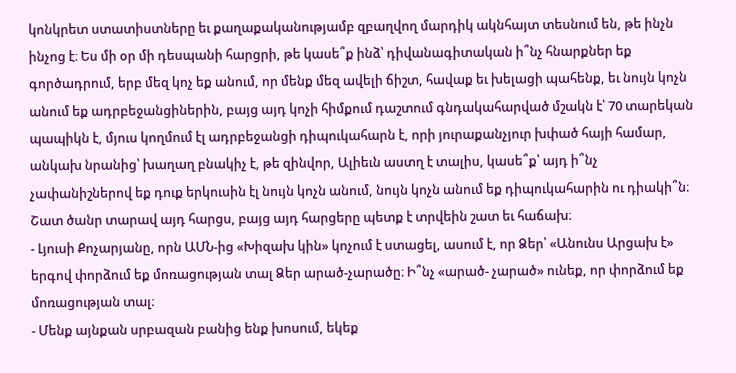կոնկրետ ստատիստները եւ քաղաքականությամբ զբաղվող մարդիկ ակնհայտ տեսնում են, թե ինչն ինչոց է։ Ես մի օր մի դեսպանի հարցրի, թե կասե՞ք ինձ՝ դիվանագիտական ի՞նչ հնարքներ եք գործադրում, երբ մեզ կոչ եք անում, որ մենք մեզ ավելի ճիշտ, հավաք եւ խելացի պահենք, եւ նույն կոչն անում եք ադրբեջանցիներին, բայց այդ կոչի հիմքում դաշտում գնդակահարված մշակն է՝ 70 տարեկան պապիկն է, մյուս կողմում էլ ադրբեջանցի դիպուկահարն է, որի յուրաքանչյուր խփած հայի համար, անկախ նրանից՝ խաղաղ բնակիչ է, թե զինվոր, Ալիեւն աստղ է տալիս, կասե՞ք՝ այդ ի՞նչ չափանիշներով եք դուք երկուսին էլ նույն կոչն անում, նույն կոչն անում եք դիպուկահարին ու դիակի՞ն։ Շատ ծանր տարավ այդ հարցս, բայց այդ հարցերը պետք է տրվեին շատ եւ հաճախ։
- Լյուսի Քոչարյանը, որն ԱՄՆ-ից «Խիզախ կին» կոչում է ստացել, ասում է, որ Ձեր՝ «Անունս Արցախ է» երգով փորձում եք մոռացության տալ Ձեր արած-չարածը։ Ի՞նչ «արած- չարած» ունեք, որ փորձում եք մոռացության տալ։
- Մենք այնքան սրբազան բանից ենք խոսում, եկեք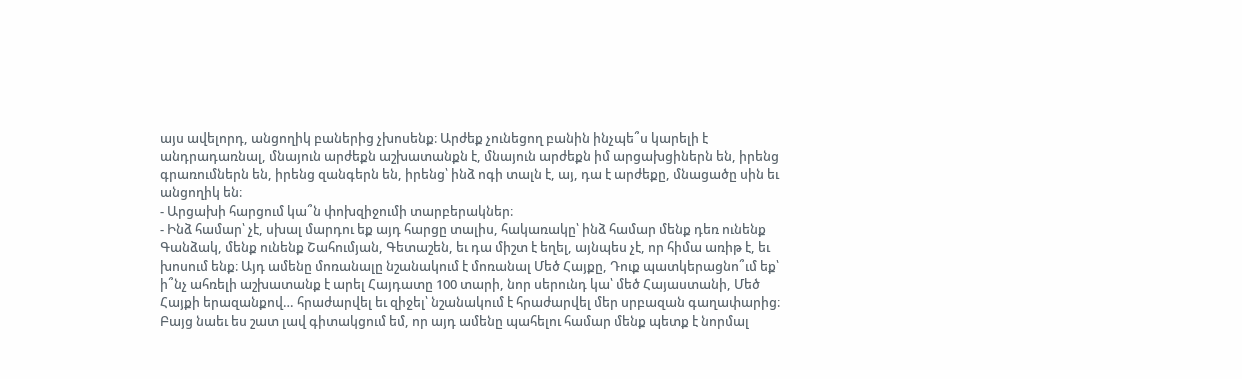այս ավելորդ, անցողիկ բաներից չխոսենք։ Արժեք չունեցող բանին ինչպե՞ս կարելի է անդրադառնալ, մնայուն արժեքն աշխատանքն է, մնայուն արժեքն իմ արցախցիներն են, իրենց գրառումներն են, իրենց զանգերն են, իրենց՝ ինձ ոգի տալն է, այ, դա է արժեքը, մնացածը սին եւ անցողիկ են։
- Արցախի հարցում կա՞ն փոխզիջումի տարբերակներ։
- Ինձ համար՝ չէ, սխալ մարդու եք այդ հարցը տալիս, հակառակը՝ ինձ համար մենք դեռ ունենք Գանձակ, մենք ունենք Շահումյան, Գետաշեն, եւ դա միշտ է եղել, այնպես չէ, որ հիմա առիթ է, եւ խոսում ենք։ Այդ ամենը մոռանալը նշանակում է մոռանալ Մեծ Հայքը, Դուք պատկերացնո՞ւմ եք՝ ի՞նչ ահռելի աշխատանք է արել Հայդատը 100 տարի, նոր սերունդ կա՝ մեծ Հայաստանի, Մեծ Հայքի երազանքով… հրաժարվել եւ զիջել՝ նշանակում է հրաժարվել մեր սրբազան գաղափարից։ Բայց նաեւ ես շատ լավ գիտակցում եմ, որ այդ ամենը պահելու համար մենք պետք է նորմալ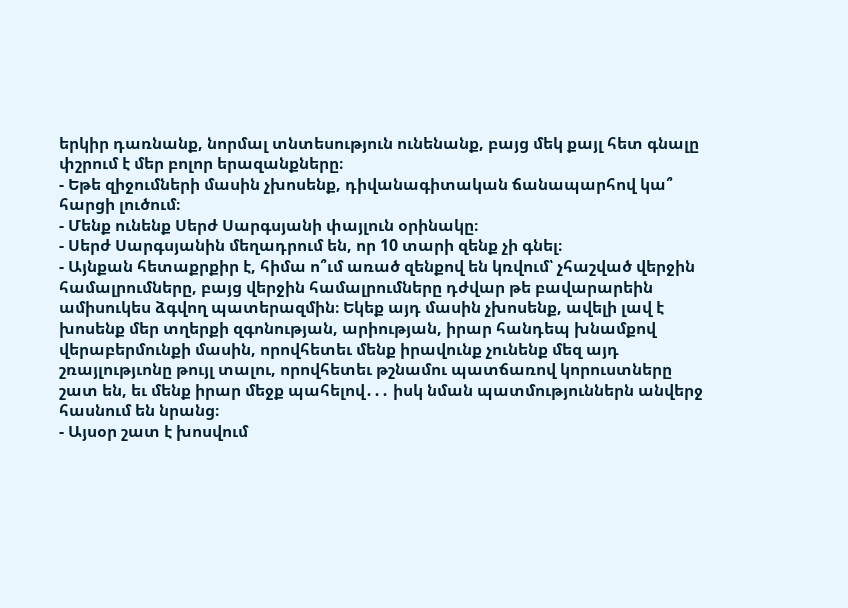երկիր դառնանք, նորմալ տնտեսություն ունենանք, բայց մեկ քայլ հետ գնալը փշրում է մեր բոլոր երազանքները։
- Եթե զիջումների մասին չխոսենք, դիվանագիտական ճանապարհով կա՞ հարցի լուծում։
- Մենք ունենք Սերժ Սարգսյանի փայլուն օրինակը։
- Սերժ Սարգսյանին մեղադրում են, որ 10 տարի զենք չի գնել։
- Այնքան հետաքրքիր է, հիմա ո՞ւմ առած զենքով են կռվում՝ չհաշված վերջին համալրումները, բայց վերջին համալրումները դժվար թե բավարարեին ամիսուկես ձգվող պատերազմին։ Եկեք այդ մասին չխոսենք, ավելի լավ է խոսենք մեր տղերքի զգոնության, արիության, իրար հանդեպ խնամքով վերաբերմունքի մասին, որովհետեւ մենք իրավունք չունենք մեզ այդ շռայլությւոնը թույլ տալու, որովհետեւ թշնամու պատճառով կորուստները շատ են, եւ մենք իրար մեջք պահելով․․․ իսկ նման պատմություններն անվերջ հասնում են նրանց։
- Այսօր շատ է խոսվում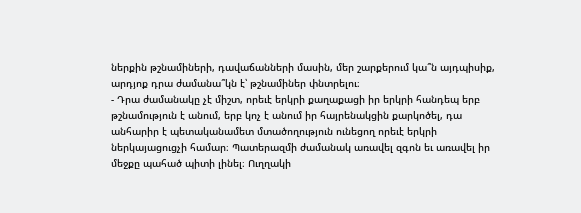ներքին թշնամիների, դավաճանների մասին, մեր շարքերում կա՞ն այդպիսիք, արդյոք դրա ժամանա՞կն է՝ թշնամիներ փնտրելու։
- Դրա ժամանակը չէ միշտ, որեւէ երկրի քաղաքացի իր երկրի հանդեպ երբ թշնամություն է անում, երբ կոչ է անում իր հայրենակցին քարկոծել, դա անհարիր է պետականամետ մտածողություն ունեցող որեւէ երկրի ներկայացուցչի համար։ Պատերազմի ժամանակ առավել զգոն եւ առավել իր մեջքը պահած պիտի լինել։ Ուղղակի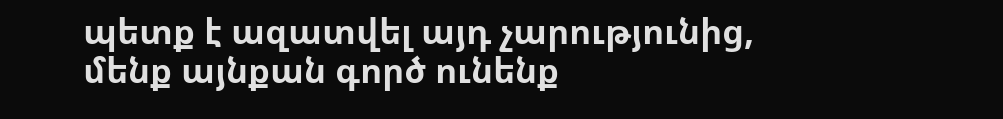պետք է ազատվել այդ չարությունից, մենք այնքան գործ ունենք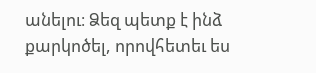անելու։ Ձեզ պետք է ինձ քարկոծել, որովհետեւ ես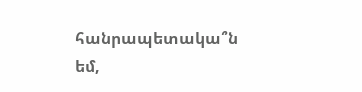հանրապետակա՞ն եմ,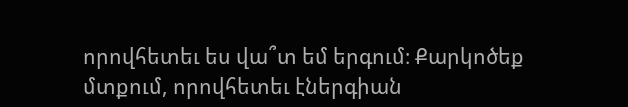որովհետեւ ես վա՞տ եմ երգում։ Քարկոծեք մտքում, որովհետեւ էներգիան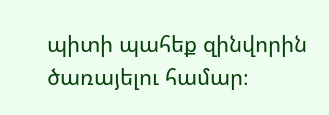պիտի պահեք զինվորին ծառայելու համար։